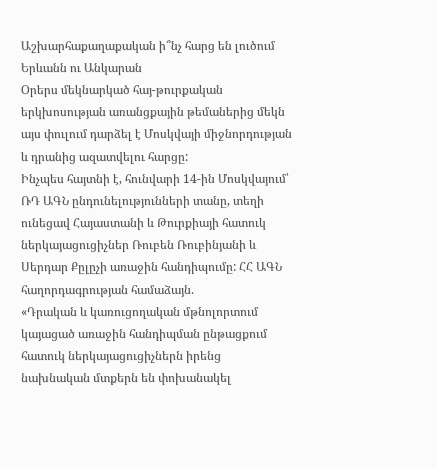Աշխարհաքաղաքական ի՞նչ հարց են լուծում Երևանն ու Անկարան
Օրերս մեկնարկած հայ-թուրքական երկխոսության առանցքային թեմաներից մեկն այս փուլում դարձել է Մոսկվայի միջնորդության և դրանից ազատվելու հարցը:
Ինչպես հայտնի է, հունվարի 14-ին Մոսկվայում՝ ՌԴ ԱԳՆ ընդունելությունների տանը, տեղի ունեցավ Հայաստանի և Թուրքիայի հատուկ ներկայացուցիչներ Ռուբեն Ռուբինյանի և Սերդար Քըլըչի առաջին հանդիպումը: ՀՀ ԱԳՆ հաղորդագրության համաձայն.
«Դրական և կառուցողական մթնոլորտում կայացած առաջին հանդիպման ընթացքում հատուկ ներկայացուցիչներն իրենց նախնական մտքերն են փոխանակել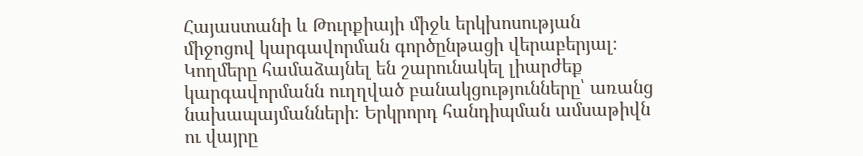Հայաստանի և Թուրքիայի միջև երկխոսության միջոցով կարգավորման գործընթացի վերաբերյալ։ Կողմերը համաձայնել են շարունակել լիարժեք կարգավորմանն ուղղված բանակցությունները՝ առանց նախապայմանների։ Երկրորդ հանդիպման ամսաթիվն ու վայրը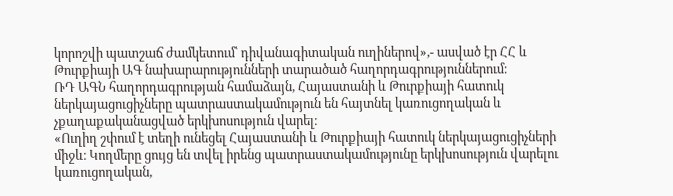կորոշվի պատշաճ ժամկետում՝ դիվանագիտական ուղիներով»,- ասված էր ՀՀ և Թուրքիայի ԱԳ նախարարությունների տարածած հաղորդագրություններում։
ՌԴ ԱԳՆ հաղորդագրության համաձայն, Հայաստանի և Թուրքիայի հատուկ ներկայացուցիչները պատրաստակամություն են հայտնել կառուցողական և չքաղաքականացված երկխոսություն վարել։
«Ուղիղ շփում է տեղի ունեցել Հայաստանի և Թուրքիայի հատուկ ներկայացուցիչների միջև։ Կողմերը ցույց են տվել իրենց պատրաստակամությունը երկխոսություն վարելու կառուցողական,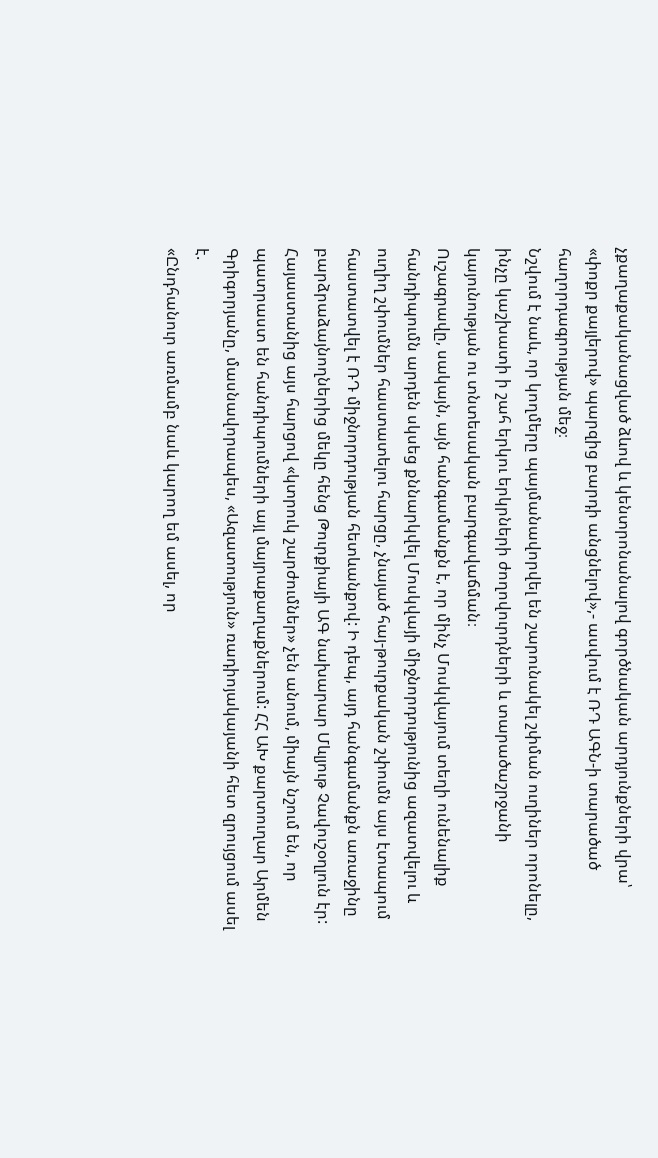չքաղաքականացված ձևով և կենտրոնանալով գործնական արդյունքների վրա՝ «փոքր քայլերով» պարզից բարդի անցնելով»,- ասվում է ՌԴ ԱԳՆ-ի տարածած հաղորդագրության մեջ։
Նշվում է նաև, որ կողմերը պայմանավորվել են շարունակել շփման ուղիներ որոնելը, ինչը կաշխատի ի շահ երկու երկրների ժողովուրդների և տարածաշրջանի կայունության ու տնտեսական բարգավաճման։
Ուշագրավը, սակայն, այն հանգամանքն է, որ մինչ Մոսկվայում տեղի ունենալիք հանդիպումն արդեն սկսեց քննարկվել Մոսկվայի միջնորդությունից ազատվելու և ուղիղ շփումներ հաստատելու հարցը, չնայած հայ-թուրքական շփումն այս էտապում հաստատվել է ՌԴ միջնորդության հետևանքով: Ի դեպ, այդ հանգամանքն առաջինը բարձրաձայնողներից մեկը հենց Թուրքիայի ԱԳ նախարար Մևլյութ Չավուշօղլուն էր: Հայաստանից այս հարցով «կտրուկ շարժումներ» չեն անում, միայն նշում են, որ պատրաստ են հանդիպումների այլ մայրաքաղաքներում: ՀՀ ԱԽ քարտուղար Արմեն Գրիգորյանը, մասնավորապես, «Ազատություն» ռադիոյակայանի հետ զրույցում ասել է.
«Ընդհանուր առմամբ նաև կարող եմ ասել, որ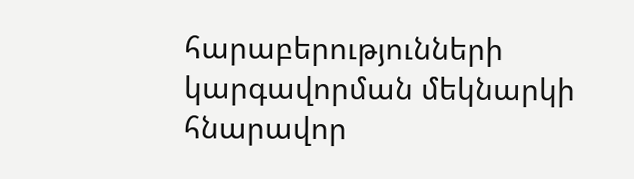հարաբերությունների կարգավորման մեկնարկի հնարավոր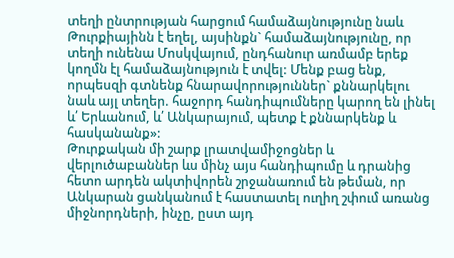տեղի ընտրության հարցում համաձայնությունը նաև Թուրքիայինն է եղել, այսինքն` համաձայնությունը, որ տեղի ունենա Մոսկվայում, ընդհանուր առմամբ երեք կողմն էլ համաձայնություն է տվել: Մենք բաց ենք, որպեսզի գտնենք հնարավորություններ` քննարկելու նաև այլ տեղեր. հաջորդ հանդիպումները կարող են լինել և՛ Երևանում, և՛ Անկարայում, պետք է քննարկենք և հասկանանք»:
Թուրքական մի շարք լրատվամիջոցներ և վերլուծաբաններ ևս մինչ այս հանդիպումը և դրանից հետո արդեն ակտիվորեն շրջանառում են թեման, որ Անկարան ցանկանում է հաստատել ուղիղ շփում առանց միջնորդների, ինչը, ըստ այդ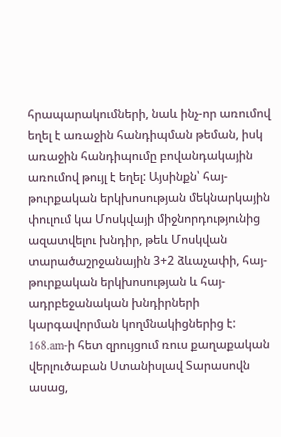հրապարակումների, նաև ինչ-որ առումով եղել է առաջին հանդիպման թեման, իսկ առաջին հանդիպումը բովանդակային առումով թույլ է եղել: Այսինքն՝ հայ-թուրքական երկխոսության մեկնարկային փուլում կա Մոսկվայի միջնորդությունից ազատվելու խնդիր, թեև Մոսկվան տարածաշրջանային 3+2 ձևաչափի, հայ-թուրքական երկխոսության և հայ-ադրբեջանական խնդիրների կարգավորման կողմնակիցներից է:
168.am-ի հետ զրույցում ռուս քաղաքական վերլուծաբան Ստանիսլավ Տարասովն ասաց,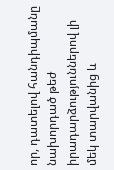որ, դատելով հանդիպմանը նախորդած թեժ իրադարձություններով լի մեկ տարվանից և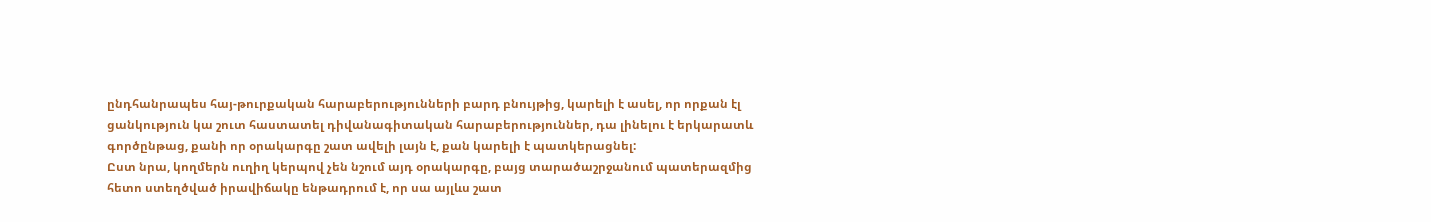ընդհանրապես հայ-թուրքական հարաբերությունների բարդ բնույթից, կարելի է ասել, որ որքան էլ ցանկություն կա շուտ հաստատել դիվանագիտական հարաբերություններ, դա լինելու է երկարատև գործընթաց, քանի որ օրակարգը շատ ավելի լայն է, քան կարելի է պատկերացնել:
Ըստ նրա, կողմերն ուղիղ կերպով չեն նշում այդ օրակարգը, բայց տարածաշրջանում պատերազմից հետո ստեղծված իրավիճակը ենթադրում է, որ սա այլևս շատ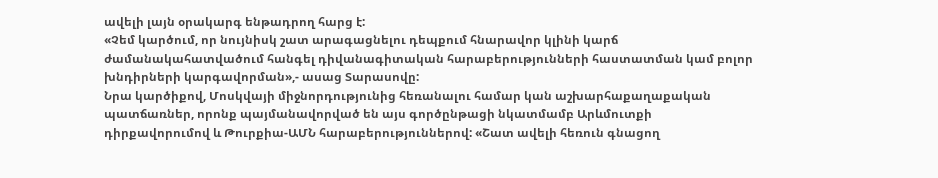ավելի լայն օրակարգ ենթադրող հարց է:
«Չեմ կարծում, որ նույնիսկ շատ արագացնելու դեպքում հնարավոր կլինի կարճ ժամանակահատվածում հանգել դիվանագիտական հարաբերությունների հաստատման կամ բոլոր խնդիրների կարգավորման»,- ասաց Տարասովը:
Նրա կարծիքով, Մոսկվայի միջնորդությունից հեռանալու համար կան աշխարհաքաղաքական պատճառներ, որոնք պայմանավորված են այս գործընթացի նկատմամբ Արևմուտքի դիրքավորումով և Թուրքիա-ԱՄՆ հարաբերություններով: «Շատ ավելի հեռուն գնացող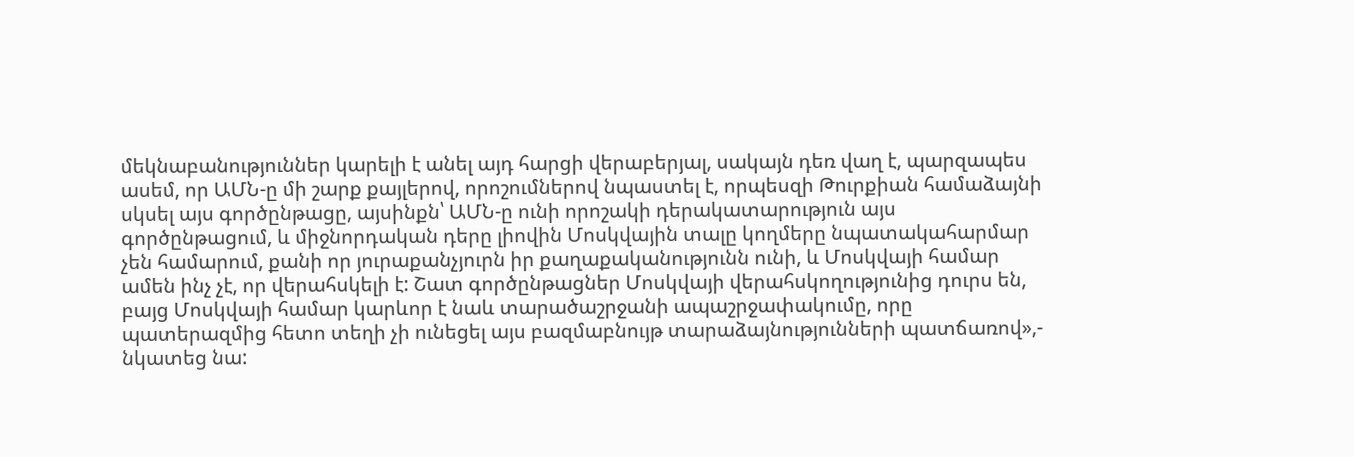մեկնաբանություններ կարելի է անել այդ հարցի վերաբերյալ, սակայն դեռ վաղ է, պարզապես ասեմ, որ ԱՄՆ-ը մի շարք քայլերով, որոշումներով նպաստել է, որպեսզի Թուրքիան համաձայնի սկսել այս գործընթացը, այսինքն՝ ԱՄՆ-ը ունի որոշակի դերակատարություն այս գործընթացում, և միջնորդական դերը լիովին Մոսկվային տալը կողմերը նպատակահարմար չեն համարում, քանի որ յուրաքանչյուրն իր քաղաքականությունն ունի, և Մոսկվայի համար ամեն ինչ չէ, որ վերահսկելի է: Շատ գործընթացներ Մոսկվայի վերահսկողությունից դուրս են, բայց Մոսկվայի համար կարևոր է նաև տարածաշրջանի ապաշրջափակումը, որը պատերազմից հետո տեղի չի ունեցել այս բազմաբնույթ տարաձայնությունների պատճառով»,- նկատեց նա: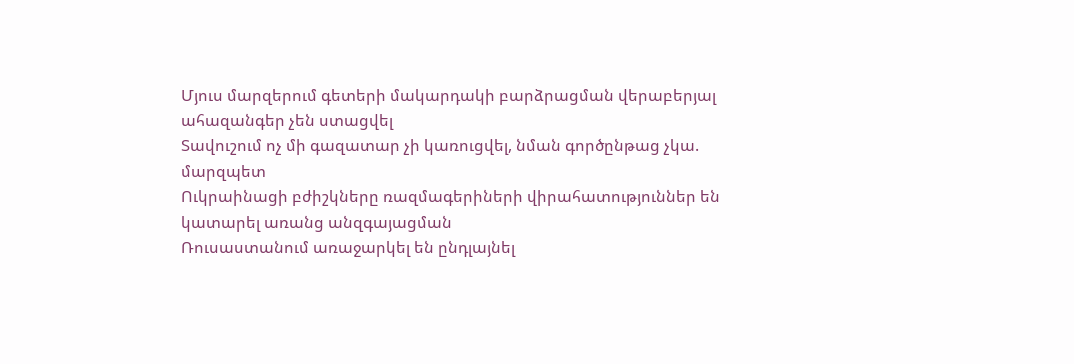Մյուս մարզերում գետերի մակարդակի բարձրացման վերաբերյալ ահազանգեր չեն ստացվել
Տավուշում ոչ մի գազատար չի կառուցվել, նման գործընթաց չկա. մարզպետ
Ուկրաինացի բժիշկները ռազմագերիների վիրահատություններ են կատարել առանց անզգայացման
Ռուսաստանում առաջարկել են ընդլայնել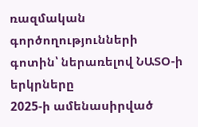ռազմական գործողությունների գոտին՝ ներառելով ՆԱՏՕ-ի երկրները
2025-ի ամենասիրված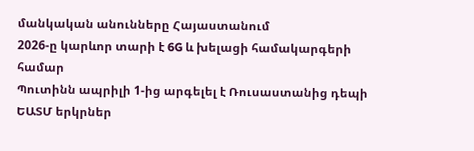մանկական անունները Հայաստանում
2026-ը կարևոր տարի է 6G և խելացի համակարգերի համար
Պուտինն ապրիլի 1-ից արգելել է Ռուսաստանից դեպի ԵԱՏՄ երկրներ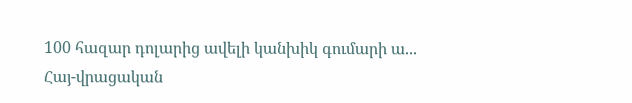100 հազար դոլարից ավելի կանխիկ գումարի ա...
Հայ-վրացական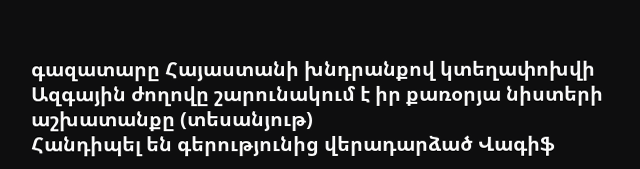գազատարը Հայաստանի խնդրանքով կտեղափոխվի
Ազգային ժողովը շարունակում է իր քառօրյա նիստերի աշխատանքը (տեսանյութ)
Հանդիպել են գերությունից վերադարձած Վագիֆ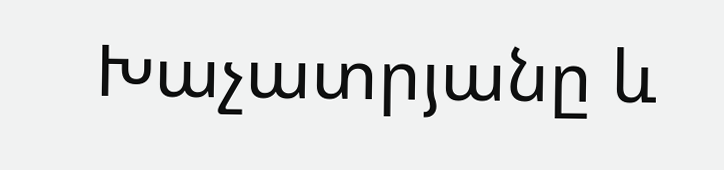Խաչատրյանը և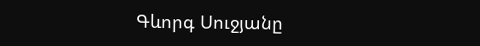Գևորգ Սուջյանը